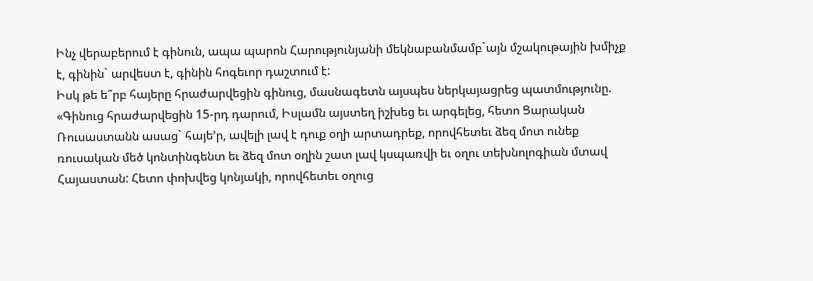Ինչ վերաբերում է գինուն, ապա պարոն Հարությունյանի մեկնաբանմամբ`այն մշակութային խմիչք է, գինին` արվեստ է, գինին հոգեւոր դաշտում է:
Իսկ թե ե՞րբ հայերը հրաժարվեցին գինուց, մասնագետն այսպես ներկայացրեց պատմությունը. «Գինուց հրաժարվեցին 15-րդ դարում, Իսլամն այստեղ իշխեց եւ արգելեց, հետո Ցարական Ռուսաստանն ասաց` հայե’ր, ավելի լավ է դուք օղի արտադրեք, որովհետեւ ձեզ մոտ ունեք ռուսական մեծ կոնտինգենտ եւ ձեզ մոտ օղին շատ լավ կսպառվի եւ օղու տեխնոլոգիան մտավ Հայաստան: Հետո փոխվեց կոնյակի, որովհետեւ օղուց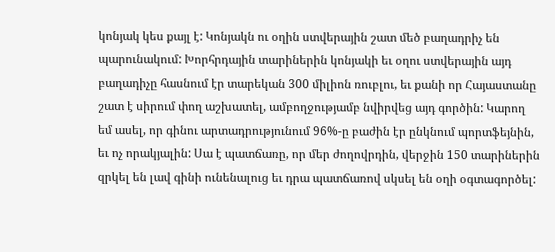կոնյակ կես քայլ է: Կոնյակն ու օղին ստվերային շատ մեծ բաղադրիչ են պարունակում: Խորհրդային տարիներին կոնյակի եւ օղու ստվերային այդ բաղադիչը հասնում էր տարեկան 300 միլիոն ռուբլու, եւ քանի որ Հայաստանը շատ է սիրում փող աշխատել, ամբողջությամբ նվիրվեց այդ գործին: Կարող եմ ասել, որ գինու արտադրությունում 96%-ը բաժին էր ընկնում պորտֆեյնին, եւ ոչ որակյալին: Սա է պատճառը, որ մեր ժողովրդին, վերջին 150 տարիներին զրկել են լավ գինի ունենալուց եւ դրա պատճառով սկսել են օղի օգտագործել: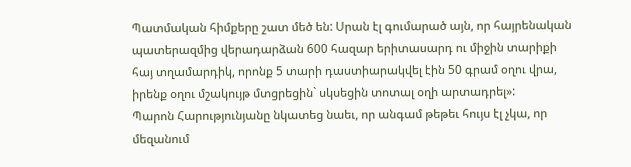Պատմական հիմքերը շատ մեծ են: Սրան էլ գումարած այն, որ հայրենական պատերազմից վերադարձան 600 հազար երիտասարդ ու միջին տարիքի հայ տղամարդիկ, որոնք 5 տարի դաստիարակվել էին 50 գրամ օղու վրա, իրենք օղու մշակույթ մտցրեցին` սկսեցին տոտալ օղի արտադրել»:
Պարոն Հարությունյանը նկատեց նաեւ, որ անգամ թեթեւ հույս էլ չկա, որ մեզանում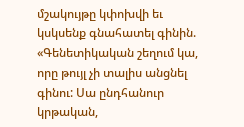մշակույթը կփոխվի եւ կսկսենք գնահատել գինին. «Գենետիկական շեղում կա, որը թույլ չի տալիս անցնել գինու: Սա ընդհանուր կրթական,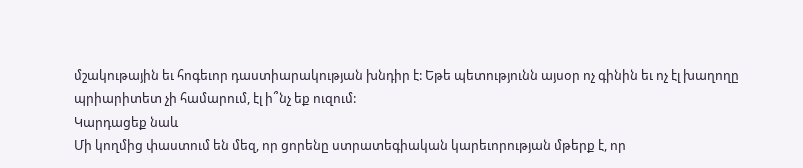մշակութային եւ հոգեւոր դաստիարակության խնդիր է: Եթե պետությունն այսօր ոչ գինին եւ ոչ էլ խաղողը պրիարիտետ չի համարում, էլ ի՞նչ եք ուզում:
Կարդացեք նաև
Մի կողմից փաստում են մեզ, որ ցորենը ստրատեգիական կարեւորության մթերք է, որ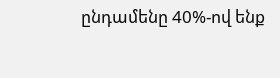ընդամենը 40%-ով ենք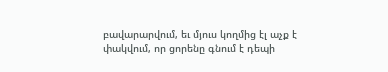բավարարվում, եւ մյուս կողմից էլ աչք է փակվում, որ ցորենը գնում է դեպի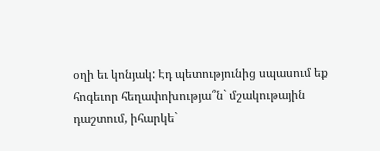օղի եւ կոնյակ: Էդ պետությունից սպասում եք հոգեւոր հեղափոխությա՞ն` մշակութային դաշտում, իհարկե`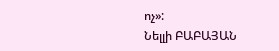ոչ»:
Նելլի ԲԱԲԱՅԱՆ